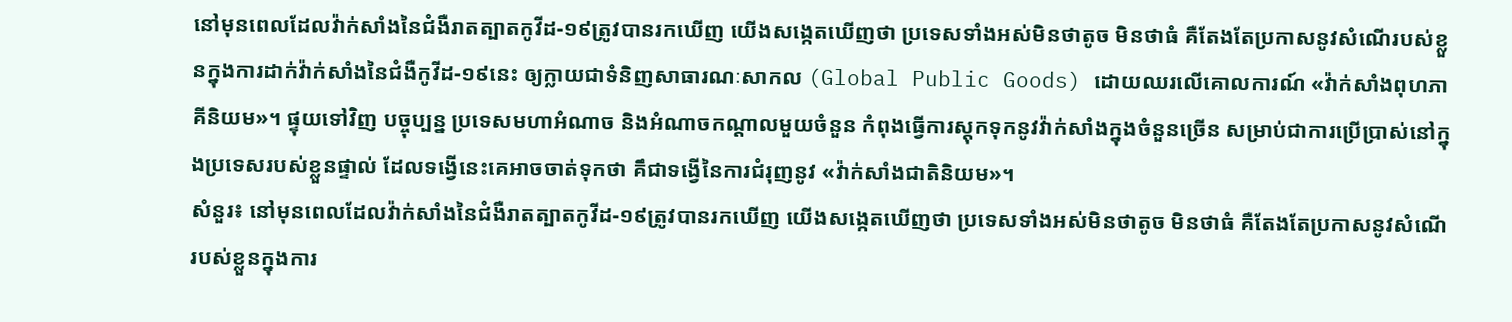នៅមុនពេលដែលវ៉ាក់សាំងនៃជំងឺរាតត្បាតកូវីដ-១៩ត្រូវបានរកឃើញ យើងសង្កេតឃើញថា ប្រទេសទាំងអស់មិនថាតូច មិនថាធំ គឺតែងតែប្រកាសនូវសំណើរបស់ខ្លួនក្នុងការដាក់វ៉ាក់សាំងនៃជំងឺកូវីដ-១៩នេះ ឲ្យក្លាយជាទំនិញសាធារណៈសាកល (Global Public Goods) ដោយឈរលើគោលការណ៍ «វ៉ាក់សាំងពុហភាគីនិយម»។ ផ្ទុយទៅវិញ បច្ចុប្បន្ន ប្រទេសមហាអំណាច និងអំណាចកណ្តាលមួយចំនួន កំពុងធ្វើការស្តុកទុកនូវវ៉ាក់សាំងក្នុងចំនួនច្រើន សម្រាប់ជាការប្រើប្រាស់នៅក្នុងប្រទេសរបស់ខ្លួនផ្ទាល់ ដែលទង្វើនេះគេអាចចាត់ទុកថា គឹជាទង្វើនៃការជំរុញនូវ «វ៉ាក់សាំងជាតិនិយម»។
សំនួរ៖ នៅមុនពេលដែលវ៉ាក់សាំងនៃជំងឺរាតត្បាតកូវីដ-១៩ត្រូវបានរកឃើញ យើងសង្កេតឃើញថា ប្រទេសទាំងអស់មិនថាតូច មិនថាធំ គឺតែងតែប្រកាសនូវសំណើរបស់ខ្លួនក្នុងការ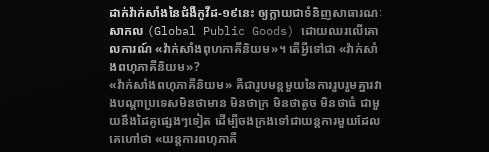ដាក់វ៉ាក់សាំងនៃជំងឺកូវីដ-១៩នេះ ឲ្យក្លាយជាទំនិញសាធារណៈសាកល (Global Public Goods) ដោយឈរលើគោលការណ៍ «វ៉ាក់សាំងពុហភាគីនិយម»។ តើអ្វីទៅជា «វ៉ាក់សាំងពហុភាគីនិយម»?
«វ៉ាក់សាំងពហុភាគីនិយម» គឺជារូបមន្តមួយនៃការរួបរួមគ្នារវាងបណ្តាប្រទេសមិនថាមាន មិនថាក្រ មិនថាតូច មិនថាធំ ជាមួយនឹងដៃគូផ្សេងៗទៀត ដើម្បីចងក្រងទៅជាយន្តការមួយដែលគេហៅថា «យន្តការពហុភាគី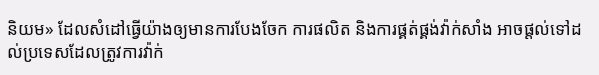និយម» ដែលសំដៅធ្វើយ៉ាងឲ្យមានការបែងចែក ការផលិត និងការផ្គត់ផ្គង់វ៉ាក់សាំង អាចផ្តល់ទៅដល់ប្រទេសដែលត្រូវការវ៉ាក់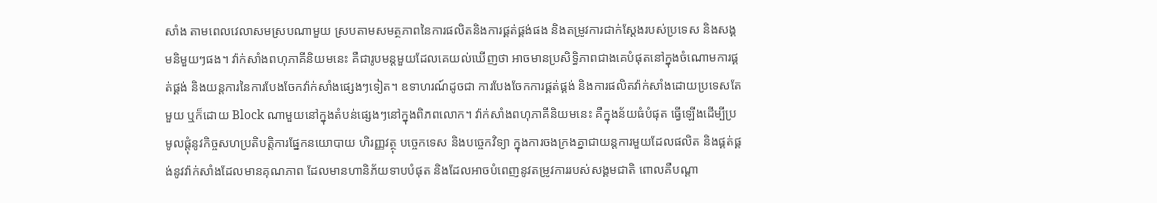សាំង តាមពេលវេលាសមស្របណាមួយ ស្របតាមសមត្ថភាពនៃការផលិតនិងការផ្គត់ផ្គង់ផង និងតម្រូវការជាក់ស្តែងរបស់ប្រទេស និងសង្គមនិមួយៗផង។ វ៉ាក់សាំងពហុភាគីនិយមនេះ គឺជារូបមន្តមួយដែលគេយល់ឃើញថា អាចមានប្រសិទ្ធិភាពជាងគេបំផុតនៅក្នុងចំណោមការផ្គត់ផ្គង់ និងយន្តការនៃការបែងចែកវ៉ាក់សាំងផ្សេងៗទៀត។ ឧទាហរណ៍ដូចជា ការបែងចែកការផ្គត់ផ្គង់ និងការផលិតវ៉ាក់សាំងដោយប្រទេសតែមួយ ឬក៏ដោយ Block ណាមួយនៅក្នុងតំបន់ផ្សេងៗនៅក្នុងពិភពលោក។ វ៉ាក់សាំងពហុភាគីនិយមនេះ គឺក្នុងន័យធំបំផុត ធ្វើឡើងដើម្បីប្រមូលផ្តុំនូវកិច្ចសហប្រតិបត្តិការផ្នែកនយោបាយ ហិរញ្ញវត្ថុ បច្ចេកទេស និងបច្ចេកវិទ្យា ក្នុងការចងក្រងគ្នាជាយន្តការមួយដែលផលិត និងផ្គត់ផ្គង់នូវវ៉ាក់សាំងដែលមានគុណភាព ដែលមានហានិភ័យទាបបំផុត និងដែលអាចបំពេញនូវតម្រូវការរបស់សង្គមជាតិ ពោលគឺបណ្តា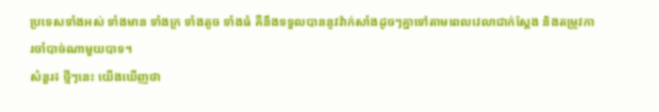ប្រទេសទាំងអស់ ទាំងមាន ទាំងក្រ ទាំងតូច ទាំងធំ គឺនឹងទទួលបាននូវវ៉ាក់សាំងដូចៗគ្នាទៅតាមពេលវេលាជាក់ស្តែង និងតម្រូវការចាំបាច់ណាមួយបាទ។
សំនួរ៖ ថ្មីៗនេះ យើងឃើញថា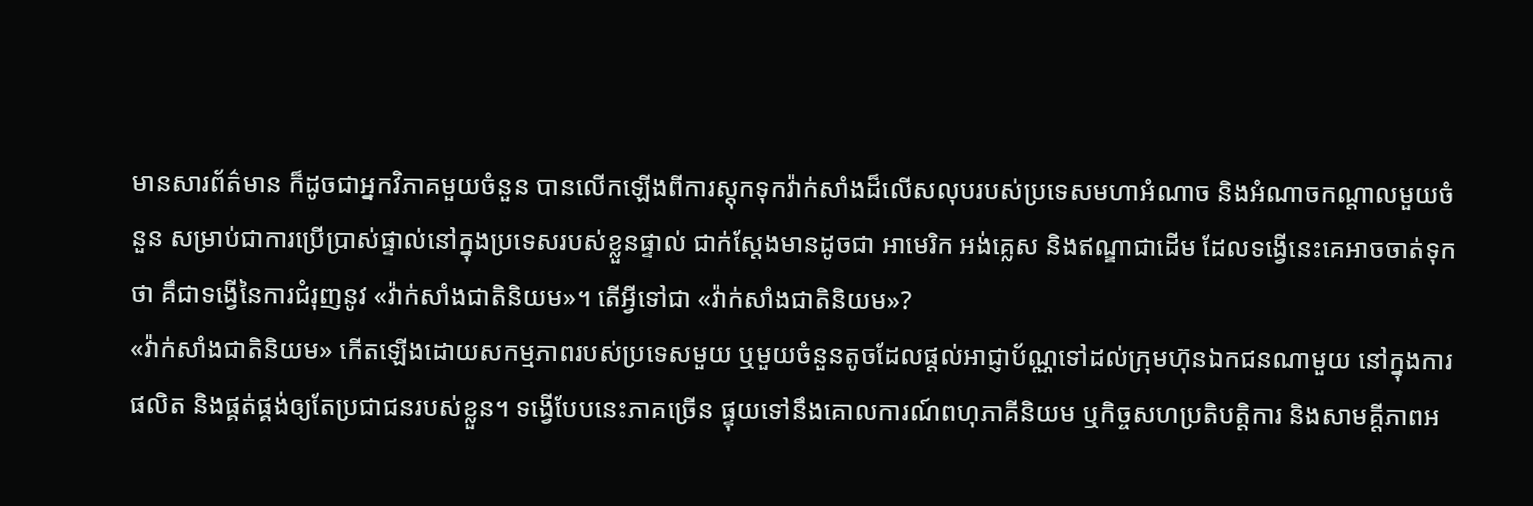មានសារព័ត៌មាន ក៏ដូចជាអ្នកវិភាគមួយចំនួន បានលើកឡើងពីការស្តុកទុកវ៉ាក់សាំងដ៏លើសលុបរបស់ប្រទេសមហាអំណាច និងអំណាចកណ្តាលមួយចំនួន សម្រាប់ជាការប្រើប្រាស់ផ្ទាល់នៅក្នុងប្រទេសរបស់ខ្លួនផ្ទាល់ ជាក់ស្តែងមានដូចជា អាមេរិក អង់គ្លេស និងឥណ្ឌាជាដើម ដែលទង្វើនេះគេអាចចាត់ទុកថា គឹជាទង្វើនៃការជំរុញនូវ «វ៉ាក់សាំងជាតិនិយម»។ តើអ្វីទៅជា «វ៉ាក់សាំងជាតិនិយម»?
«វ៉ាក់សាំងជាតិនិយម» កើតឡើងដោយសកម្មភាពរបស់ប្រទេសមួយ ឬមួយចំនួនតូចដែលផ្តល់អាជ្ញាប័ណ្ណទៅដល់ក្រុមហ៊ុនឯកជនណាមួយ នៅក្នុងការផលិត និងផ្គត់ផ្គង់ឲ្យតែប្រជាជនរបស់ខ្លួន។ ទង្វើបែបនេះភាគច្រើន ផ្ទុយទៅនឹងគោលការណ៍ពហុភាគីនិយម ឬកិច្ចសហប្រតិបត្តិការ និងសាមគ្តីភាពអ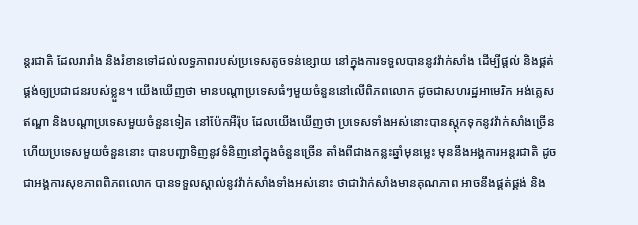ន្តរជាតិ ដែលរារាំង និងរំខានទៅដល់លទ្ធភាពរបស់ប្រទេសតូចទន់ខ្សោយ នៅក្នុងការទទួលបាននូវវ៉ាក់សាំង ដើម្បីផ្តល់ និងផ្គត់ផ្គង់ឲ្យប្រជាជនរបស់ខ្លួន។ យើងឃើញថា មានបណ្តាប្រទេសធំៗមួយចំនួននៅលើពិភពលោក ដូចជាសហរដ្ឋអាមេរិក អង់គ្លេស ឥណ្ឌា និងបណ្តាប្រទេសមួយចំនួនទៀត នៅប៉ែកអឺរ៉ុប ដែលយើងឃើញថា ប្រទេសទាំងអស់នោះបានស្តុកទុកនូវវ៉ាក់សាំងច្រើន ហើយប្រទេសមួយចំនួននោះ បានបញ្ជាទិញនូវទំនិញនៅក្នុងចំនួនច្រើន តាំងពីជាងកន្លះឆ្នាំមុនម្លេះ មុននឹងអង្គការអន្តរជាតិ ដូចជាអង្គការសុខភាពពិភពលោក បានទទួលស្គាល់នូវវ៉ាក់សាំងទាំងអស់នោះ ថាជាវ៉ាក់សាំងមានគុណភាព អាចនឹងផ្គត់ផ្គង់ និង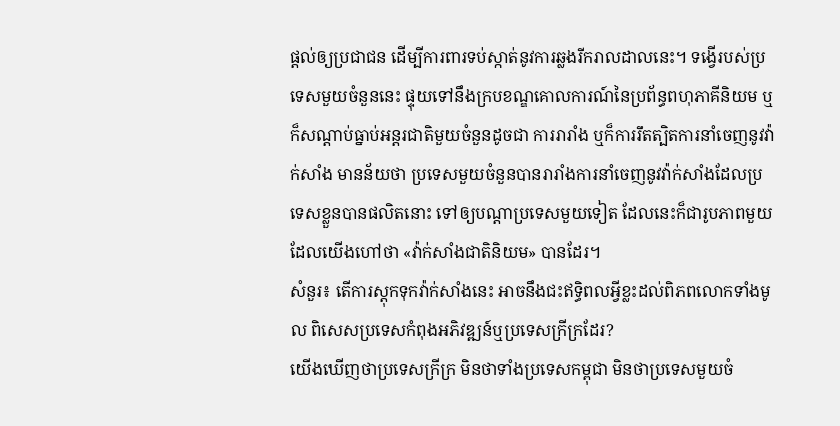ផ្តល់ឲ្យប្រជាជន ដើម្បីការពារទប់ស្កាត់នូវការឆ្លងរីករាលដាលនេះ។ ទង្វើរបស់ប្រទេសមួយចំនួននេះ ផ្ទុយទៅនឹងក្របខណ្ឌគោលការណ៍នៃប្រព័ន្ធពហុភាគីនិយម ឬក៏សណ្តាប់ធ្នាប់អន្តរជាតិមួយចំនួនដូចជា ការរារាំង ឬក៏ការរឹតត្បិតការនាំចេញនូវវ៉ាក់សាំង មានន័យថា ប្រទេសមួយចំនួនបានរារាំងការនាំចេញនូវវ៉ាក់សាំងដែលប្រទេសខ្លួនបានផលិតនោះ ទៅឲ្យបណ្តាប្រទេសមួយទៀត ដែលនេះក៏ជារូបភាពមួយដែលយើងហៅថា «វ៉ាក់សាំងជាតិនិយម» បានដែរ។
សំនួរ៖ តើការស្ដុកទុកវ៉ាក់សាំងនេះ អាចនឹងជះឥទ្ធិពលអ្វីខ្លះដល់ពិភពលោកទាំងមូល ពិសេសប្រទេសកំពុងអភិវឌ្ឍន៍ឬប្រទេសក្រីក្រដែរ?
យើងឃើញថាប្រទេសក្រីក្រ មិនថាទាំងប្រទេសកម្ពុជា មិនថាប្រទេសមួយចំ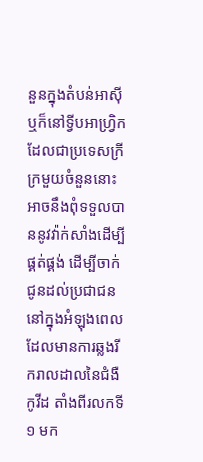នួនក្នុងតំបន់អាស៊ី ឬក៏នៅទ្វីបអាហ្រ្វិកដែលជាប្រទេសក្រីក្រមួយចំនួននោះ អាចនឹងពុំទទួលបាននូវវ៉ាក់សាំងដើម្បីផ្គត់ផ្គង់ ដើម្បីចាក់ជូនដល់ប្រជាជននៅក្នុងអំឡុងពេលដែលមានការឆ្លងរីករាលដាលនៃជំងឺកូវីដ តាំងពីរលកទី១ មក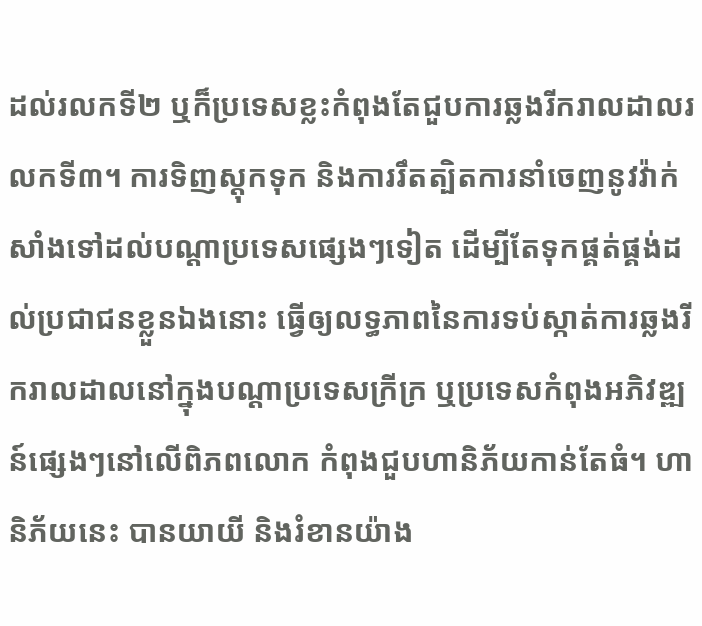ដល់រលកទី២ ឬក៏ប្រទេសខ្លះកំពុងតែជួបការឆ្លងរីករាលដាលរលកទី៣។ ការទិញស្តុកទុក និងការរឹតត្បិតការនាំចេញនូវវ៉ាក់សាំងទៅដល់បណ្តាប្រទេសផ្សេងៗទៀត ដើម្បីតែទុកផ្គត់ផ្គង់ដល់ប្រជាជនខ្លួនឯងនោះ ធ្វើឲ្យលទ្ធភាពនៃការទប់ស្កាត់ការឆ្លងរីករាលដាលនៅក្នុងបណ្តាប្រទេសក្រីក្រ ឬប្រទេសកំពុងអភិវឌ្ឍន៍ផ្សេងៗនៅលើពិភពលោក កំពុងជួបហានិភ័យកាន់តែធំ។ ហានិភ័យនេះ បានយាយី និងរំខានយ៉ាង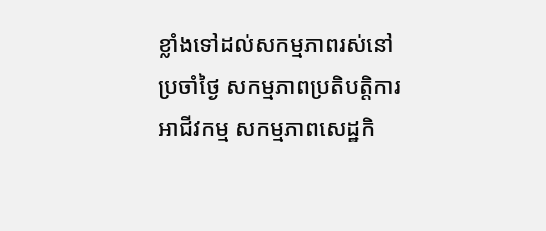ខ្លាំងទៅដល់សកម្មភាពរស់នៅប្រចាំថ្ងៃ សកម្មភាពប្រតិបត្តិការអាជីវកម្ម សកម្មភាពសេដ្ឋកិ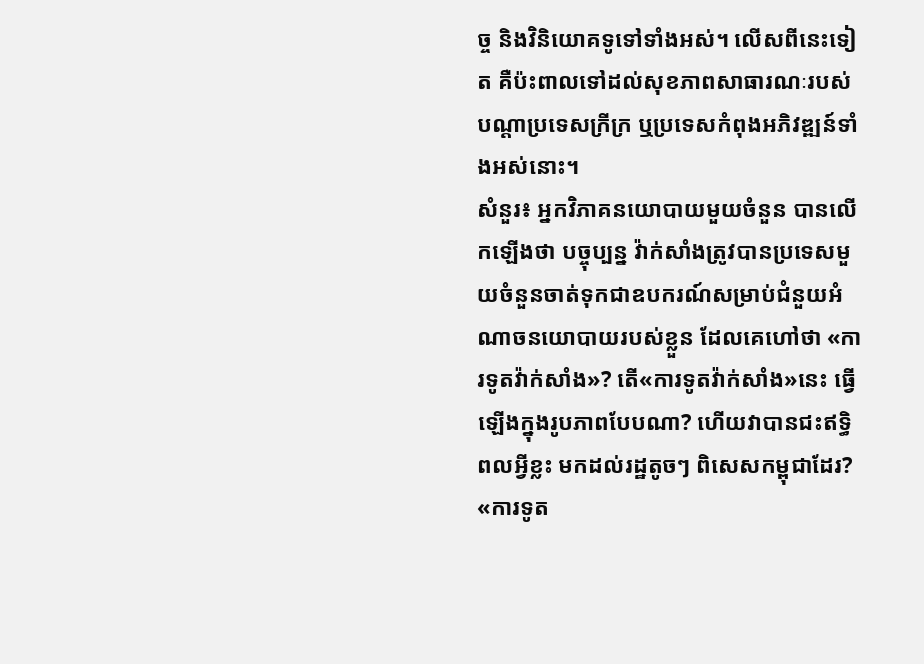ច្ច និងវិនិយោគទូទៅទាំងអស់។ លើសពីនេះទៀត គឺប៉ះពាលទៅដល់សុខភាពសាធារណៈរបស់បណ្តាប្រទេសក្រីក្រ ឬប្រទេសកំពុងអភិវឌ្ឍន៍ទាំងអស់នោះ។
សំនួរ៖ អ្នកវិភាគនយោបាយមួយចំនួន បានលើកឡើងថា បច្ចុប្បន្ន វ៉ាក់សាំងត្រូវបានប្រទេសមួយចំនួនចាត់ទុកជាឧបករណ៍សម្រាប់ជំនួយអំណាចនយោបាយរបស់ខ្លួន ដែលគេហៅថា «ការទូតវ៉ាក់សាំង»? តើ«ការទូតវ៉ាក់សាំង»នេះ ធ្វើឡើងក្នុងរូបភាពបែបណា? ហើយវាបានជះឥទ្ធិពលអ្វីខ្លះ មកដល់រដ្ឋតូចៗ ពិសេសកម្ពុជាដែរ?
«ការទូត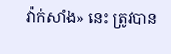វ៉ាក់សាំង» នេះ ត្រូវបាន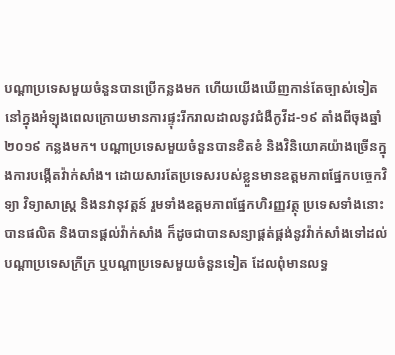បណ្តាប្រទេសមួយចំនួនបានប្រើកន្លងមក ហើយយើងឃើញកាន់តែច្បាស់ទៀត នៅក្នុងអំឡុងពេលក្រោយមានការផ្ទុះរីករាលដាលនូវជំងឺកូវីដ-១៩ តាំងពីចុងឆ្នាំ២០១៩ កន្លងមក។ បណ្តាប្រទេសមួយចំនួនបានខិតខំ និងវិនិយោគយ៉ាងច្រើនក្នុងការបង្កើតវ៉ាក់សាំង។ ដោយសារតែប្រទេសរបស់ខ្លួនមានឧត្តមភាពផ្នែកបច្ចេកវិទ្យា វិទ្យាសាស្រ្ត និងនវានុវត្តន៍ រួមទាំងឧត្តមភាពផ្នែកហិរញ្ញវត្ថុ ប្រទេសទាំងនោះបានផលិត និងបានផ្តល់វ៉ាក់សាំង ក៏ដូចជាបានសន្យាផ្គត់ផ្គង់នូវវ៉ាក់សាំងទៅដល់បណ្តាប្រទេសក្រីក្រ ឬបណ្តាប្រទេសមួយចំនួនទៀត ដែលពុំមានលទ្ធ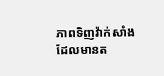ភាពទិញវ៉ាក់សាំងដែលមានត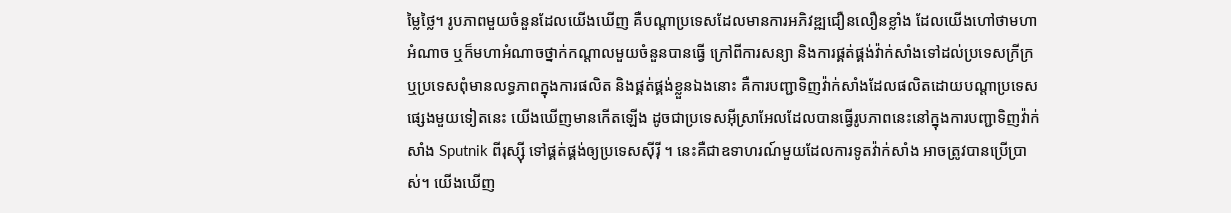ម្លៃថ្លៃ។ រូបភាពមួយចំនួនដែលយើងឃើញ គឺបណ្តាប្រទេសដែលមានការអភិវឌ្ឍជឿនលឿនខ្លាំង ដែលយើងហៅថាមហាអំណាច ឬក៏មហាអំណាចថ្នាក់កណ្តាលមួយចំនួនបានធ្វើ ក្រៅពីការសន្យា និងការផ្គត់ផ្គង់វ៉ាក់សាំងទៅដល់ប្រទេសក្រីក្រ ឬប្រទេសពុំមានលទ្ធភាពក្នុងការផលិត និងផ្គត់ផ្គង់ខ្លួនឯងនោះ គឺការបញ្ជាទិញវ៉ាក់សាំងដែលផលិតដោយបណ្តាប្រទេសផ្សេងមួយទៀតនេះ យើងឃើញមានកើតឡើង ដូចជាប្រទេសអ៊ីស្រាអែលដែលបានធ្វើរូបភាពនេះនៅក្នុងការបញ្ជាទិញវ៉ាក់សាំង Sputnik ពីរុស្ស៊ី ទៅផ្គត់ផ្គង់ឲ្យប្រទេសស៊ីរ៉ី ។ នេះគឺជាឧទាហរណ៍មួយដែលការទូតវ៉ាក់សាំង អាចត្រូវបានប្រើប្រាស់។ យើងឃើញ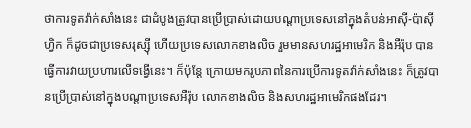ថាការទូតវ៉ាក់សាំងនេះ ជាដំបូងត្រូវបានប្រើប្រាស់ដោយបណ្តាប្រទេសនៅក្នុងតំបន់អាស៊ី-ប៉ាស៊ីហ្វិក ក៏ដូចជាប្រទេសរុស្ស៊ី ហើយប្រទេសលោកខាងលិច រួមមានសហរដ្ឋអាមេរិក និងអឺរ៉ុប បានធ្វើការវាយប្រហារលើទង្វើនេះ។ ក៏ប៉ុន្តែ ក្រោយមករូបភាពនៃការប្រើការទូតវ៉ាក់សាំងនេះ ក៏ត្រូវបានប្រើប្រាស់នៅក្នុងបណ្តាប្រទេសអឺរ៉ុប លោកខាងលិច និងសហរដ្ឋអាមេរិកផងដែរ។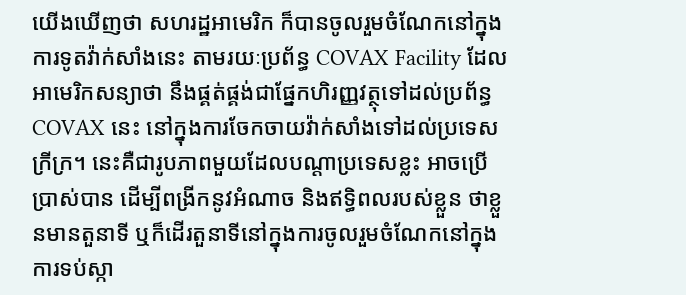យើងឃើញថា សហរដ្ឋអាមេរិក ក៏បានចូលរួមចំណែកនៅក្នុងការទូតវ៉ាក់សាំងនេះ តាមរយៈប្រព័ន្ធ COVAX Facility ដែលអាមេរិកសន្យាថា នឹងផ្គត់ផ្គង់ជាផ្នែកហិរញ្ញវត្ថុទៅដល់ប្រព័ន្ធ COVAX នេះ នៅក្នុងការចែកចាយវ៉ាក់សាំងទៅដល់ប្រទេសក្រីក្រ។ នេះគឺជារូបភាពមួយដែលបណ្តាប្រទេសខ្លះ អាចប្រើប្រាស់បាន ដើម្បីពង្រីកនូវអំណាច និងឥទ្ធិពលរបស់ខ្លួន ថាខ្លួនមានតួនាទី ឬក៏ដើរតួនាទីនៅក្នុងការចូលរួមចំណែកនៅក្នុងការទប់ស្កា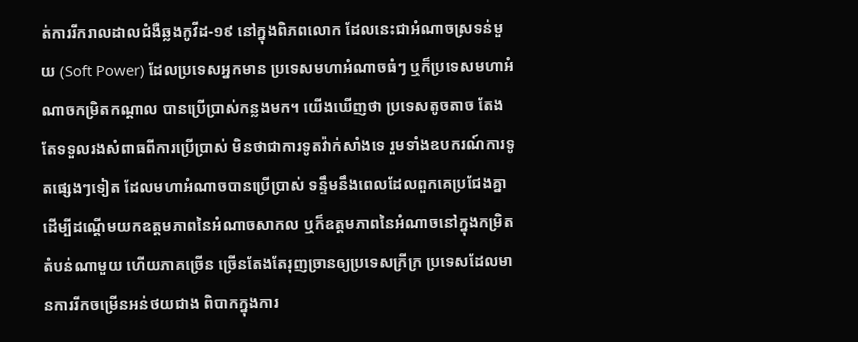ត់ការរីករាលដាលជំងឺឆ្លងកូវីដ-១៩ នៅក្នុងពិភពលោក ដែលនេះជាអំណាចស្រទន់មួយ (Soft Power) ដែលប្រទេសអ្នកមាន ប្រទេសមហាអំណាចធំៗ ឬក៏ប្រទេសមហាអំណាចកម្រិតកណ្តាល បានប្រើប្រាស់កន្លងមក។ យើងឃើញថា ប្រទេសតូចតាច តែងតែទទួលរងសំពាធពីការប្រើប្រាស់ មិនថាជាការទូតវ៉ាក់សាំងទេ រួមទាំងឧបករណ៍ការទូតផ្សេងៗទៀត ដែលមហាអំណាចបានប្រើប្រាស់ ទន្ទឹមនឹងពេលដែលពួកគេប្រជែងគ្នា ដើម្បីដណ្តើមយកឧត្តមភាពនៃអំណាចសាកល ឬក៏ឧត្តមភាពនៃអំណាចនៅក្នុងកម្រិតតំបន់ណាមួយ ហើយភាគច្រើន ច្រើនតែងតែរុញច្រានឲ្យប្រទេសក្រីក្រ ប្រទេសដែលមានការរីកចម្រើនអន់ថយជាង ពិបាកក្នុងការ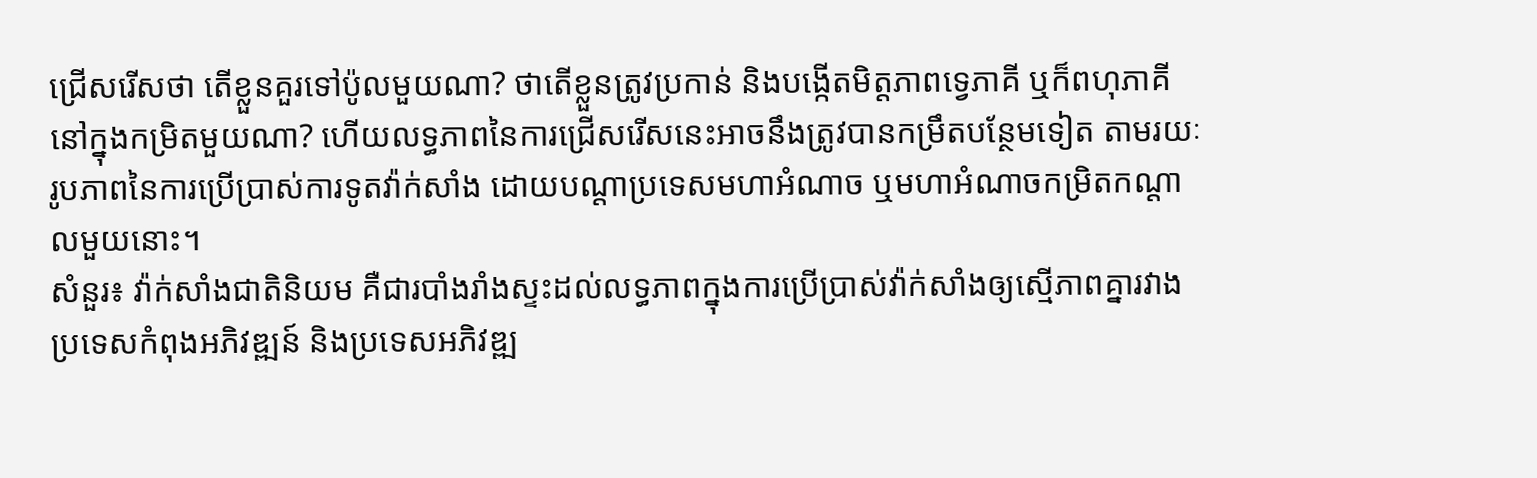ជ្រើសរើសថា តើខ្លួនគួរទៅប៉ូលមួយណា? ថាតើខ្លួនត្រូវប្រកាន់ និងបង្កើតមិត្តភាពទ្វេភាគី ឬក៏ពហុភាគីនៅក្នុងកម្រិតមួយណា? ហើយលទ្ធភាពនៃការជ្រើសរើសនេះអាចនឹងត្រូវបានកម្រឹតបន្ថែមទៀត តាមរយៈរូបភាពនៃការប្រើប្រាស់ការទូតវ៉ាក់សាំង ដោយបណ្តាប្រទេសមហាអំណាច ឬមហាអំណាចកម្រិតកណ្តាលមួយនោះ។
សំនួរ៖ វ៉ាក់សាំងជាតិនិយម គឺជារបាំងរាំងស្ទះដល់លទ្ធភាពក្នុងការប្រើប្រាស់វ៉ាក់សាំងឲ្យស្មើភាពគ្នារវាងប្រទេសកំពុងអភិវឌ្ឍន៍ និងប្រទេសអភិវឌ្ឍ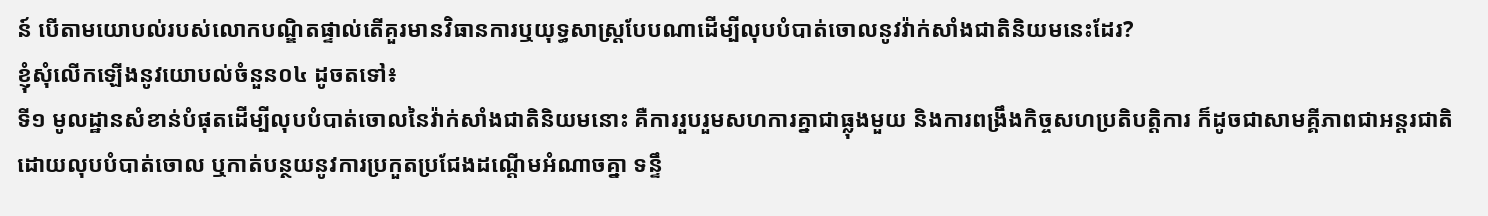ន៍ បើតាមយោបល់របស់លោកបណ្ឌិតផ្ទាល់តើគួរមានវិធានការឬយុទ្ធសាស្រ្តបែបណាដើម្បីលុបបំបាត់ចោលនូវវ៉ាក់សាំងជាតិនិយមនេះដែរ?
ខ្ញុំសុំលើកឡើងនូវយោបល់ចំនួន០៤ ដូចតទៅ៖
ទី១ មូលដ្ឋានសំខាន់បំផុតដើម្បីលុបបំបាត់ចោលនៃវ៉ាក់សាំងជាតិនិយមនោះ គឺការរួបរួមសហការគ្នាជាធ្លុងមួយ និងការពង្រឹងកិច្ចសហប្រតិបត្តិការ ក៏ដូចជាសាមគ្គីភាពជាអន្តរជាតិ ដោយលុបបំបាត់ចោល ឬកាត់បន្ថយនូវការប្រកួតប្រជែងដណ្តើមអំណាចគ្នា ទន្ទឹ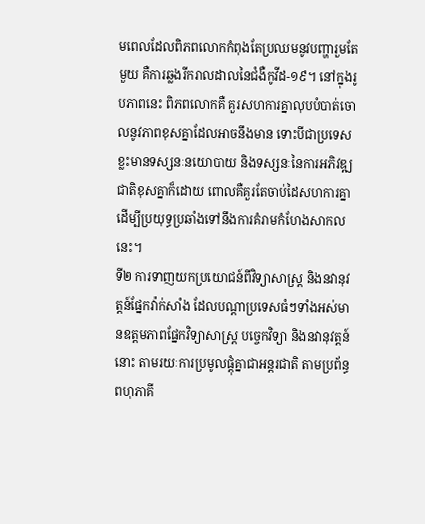មពេលដែលពិភពលោកកំពុងតែប្រឈមនូវបញ្ហារួមតែមួយ គឺការឆ្លងរីករាលដាលនៃជំងឺកូវីដ-១៩។ នៅក្នុងរូបភាពនេះ ពិភពលោកគឺ គួរសហការគ្នាលុបបំបាត់ចោលនូវភាពខុសគ្នាដែលអាចនឹងមាន ទោះបីជាប្រទេសខ្លះមានទស្សនៈនយោបាយ និងទស្សនៈនៃការអភិវឌ្ឍជាតិខុសគ្នាក៏ដោយ ពោលគឺគួរតែចាប់ដៃសហការគ្នា ដើម្បីប្រយុទ្ធប្រឆាំងទៅនឹងការគំរាមកំហែងសាកលនេះ។
ទី២ ការទាញយកប្រយោជន៍ពីវិទ្យាសាស្រ្ត និងនវានុវត្តន៍ផ្នែកវ៉ាក់សាំង ដែលបណ្តាប្រទេសធំៗទាំងអស់មានឧត្តមភាពផ្នែកវិទ្យាសាស្រ្ត បច្ចេកវិទ្យា និងនវានុវត្តន៍នោះ តាមរយៈការប្រមូលផ្តុំគ្នាជាអន្តរជាតិ តាមប្រព័ន្ធពហុភាគី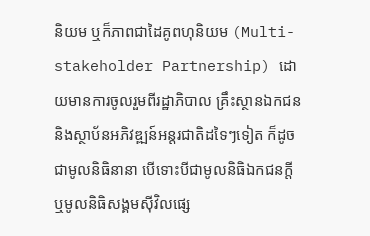និយម ឬក៏ភាពជាដៃគូពហុនិយម (Multi-stakeholder Partnership) ដោយមានការចូលរួមពីរដ្ឋាភិបាល គ្រឹះស្ថានឯកជន និងស្ថាប័នអភិវឌ្ឍន៍អន្តរជាតិដទៃៗទៀត ក៏ដូចជាមូលនិធិនានា បើទោះបីជាមូលនិធិឯកជនក្តី ឬមូលនិធិសង្គមស៊ីវិលផ្សេ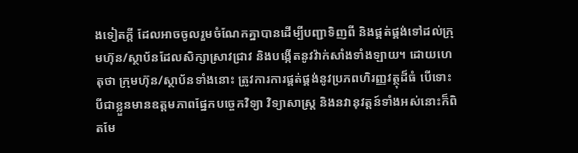ងទៀតក្តី ដែលអាចចូលរួមចំណែកគ្នាបានដើម្បីបញ្ជាទិញពី និងផ្គត់ផ្គង់ទៅដល់ក្រុមហ៊ុន/ស្ថាប័នដែលសិក្សាស្រាវជ្រាវ និងបង្កើតនូវវ៉ាក់សាំងទាំងឡាយ។ ដោយហេតុថា ក្រុមហ៊ុន/ស្ថាប័នទាំងនោះ ត្រូវការការផ្គត់ផ្គង់នូវប្រភពហិរញ្ញវត្ថុដ៏ធំ បើទោះបីជាខ្លួនមានឧត្តមភាពផ្នែកបច្ចេកវិទ្យា វិទ្យាសាស្រ្ត និងនវានុវត្តន៍ទាំងអស់នោះក៏ពិតមែ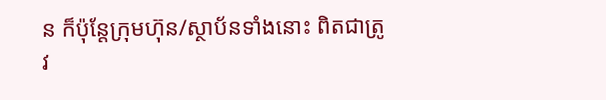ន ក៏ប៉ុន្តែក្រុមហ៊ុន/ស្ថាប័នទាំងនោះ ពិតជាត្រូវ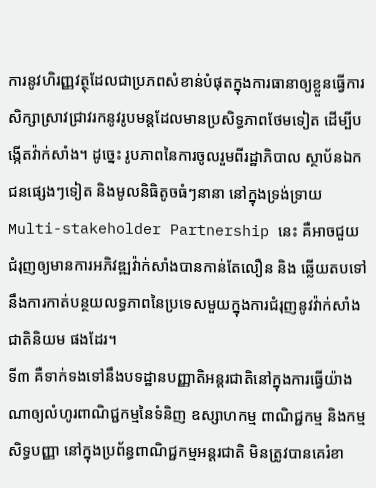ការនូវហិរញ្ញវត្ថុដែលជាប្រភពសំខាន់បំផុតក្នុងការធានាឲ្យខ្លួនធ្វើការ សិក្សាស្រាវជ្រាវរកនូវរូបមន្តដែលមានប្រសិទ្ធភាពថែមទៀត ដើម្បីបង្កើតវ៉ាក់សាំង។ ដូច្នេះ រូបភាពនៃការចូលរួមពីរដ្ឋាភិបាល ស្ថាប័នឯកជនផ្សេងៗទៀត និងមូលនិធិតូចធំៗនានា នៅក្នុងទ្រង់ទ្រាយ Multi-stakeholder Partnership នេះ គឺអាចជួយជំរុញឲ្យមានការអភិវឌ្ឍវ៉ាក់សាំងបានកាន់តែលឿន និង ឆ្លើយតបទៅនឹងការកាត់បន្ថយលទ្ធភាពនៃប្រទេសមួយក្នុងការជំរុញនូវវ៉ាក់សាំងជាតិនិយម ផងដែរ។
ទី៣ គឺទាក់ទងទៅនឹងបទដ្ឋានបញ្ញាតិអន្តរជាតិនៅក្នុងការធ្វើយ៉ាងណាឲ្យលំហូរពាណិជ្ជកម្មនៃទំនិញ ឧស្សាហកម្ម ពាណិជ្ជកម្ម និងកម្មសិទ្ធបញ្ញា នៅក្នុងប្រព័ន្ធពាណិជ្ជកម្មអន្តរជាតិ មិនត្រូវបានគេរំខា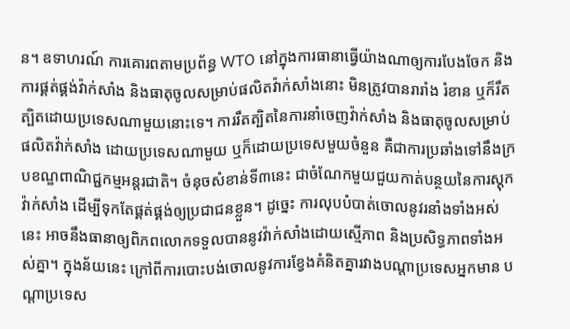ន។ ឧទាហរណ៍ ការគោរពតាមប្រព័ន្ធ WTO នៅក្នុងការធានាធ្វើយ៉ាងណាឲ្យការបែងចែក និងការផ្គត់ផ្គង់វ៉ាក់សាំង និងធាតុចូលសម្រាប់ផលិតវ៉ាក់សាំងនោះ មិនត្រូវបានរារាំង រំខាន ឬក៏រឹតត្បិតដោយប្រទេសណាមួយនោះទេ។ ការរឹតត្បិតនៃការនាំចេញវ៉ាក់សាំង និងធាតុចូលសម្រាប់ផលិតវ៉ាក់សាំង ដោយប្រទេសណាមួយ ឬក៏ដោយប្រទេសមួយចំនួន គឺជាការប្រឆាំងទៅនឹងក្របខណ្ឌពាណិជ្ជកម្មអន្តរជាតិ។ ចំនុចសំខាន់ទី៣នេះ ជាចំណែកមួយជួយកាត់បន្ថយនៃការស្តុកវ៉ាក់សាំង ដើម្បីទុកតែផ្គត់ផ្គង់ឲ្យប្រជាជនខ្លួន។ ដូច្នេះ ការលុបបំបាត់ចោលនូវរនាំងទាំងអស់នេះ អាចនឹងធានាឲ្យពិភពលោកទទួលបាននូវវ៉ាក់សាំងដោយស្មើភាព និងប្រសិទ្ធភាពទាំងអស់គ្នា។ ក្នុងន័យនេះ ក្រៅពីការបោះបង់ចោលនូវការខ្វែងគំនិតគ្នារវាងបណ្តាប្រទេសអ្នកមាន បណ្តាប្រទេស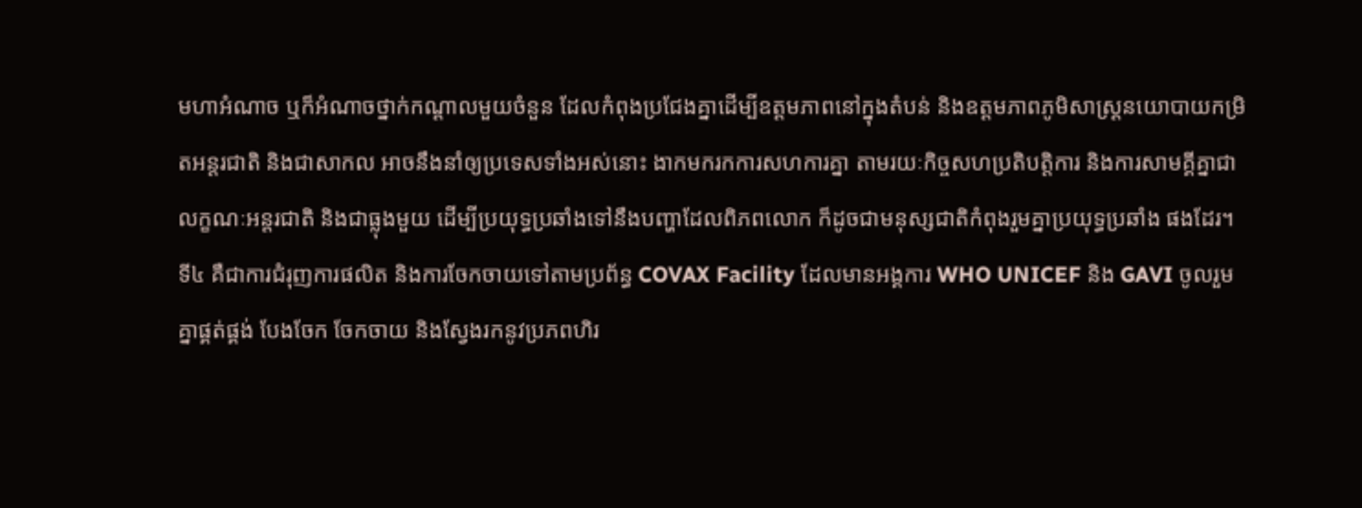មហាអំណាច ឬក៏អំណាចថ្នាក់កណ្តាលមួយចំនួន ដែលកំពុងប្រជែងគ្នាដើម្បីឧត្តមភាពនៅក្នុងតំបន់ និងឧត្តមភាពភូមិសាស្ត្រនយោបាយកម្រិតអន្តរជាតិ និងជាសាកល អាចនឹងនាំឲ្យប្រទេសទាំងអស់នោះ ងាកមករកការសហការគ្នា តាមរយៈកិច្ចសហប្រតិបត្តិការ និងការសាមគ្គីគ្នាជាលក្ខណៈអន្តរជាតិ និងជាធ្លុងមួយ ដើម្បីប្រយុទ្ធប្រឆាំងទៅនឹងបញ្ហាដែលពិភពលោក ក៏ដូចជាមនុស្សជាតិកំពុងរួមគ្នាប្រយុទ្ធប្រឆាំង ផងដែរ។
ទី៤ គឺជាការជំរុញការផលិត និងការចែកចាយទៅតាមប្រព័ន្ធ COVAX Facility ដែលមានអង្គការ WHO UNICEF និង GAVI ចូលរួមគ្នាផ្គត់ផ្គង់ បែងចែក ចែកចាយ និងស្វែងរកនូវប្រភពហិរ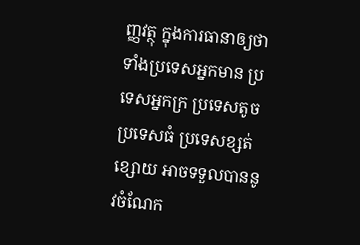ញ្ញវត្ថុ ក្នុងការធានាឲ្យថា ទាំងប្រទេសអ្នកមាន ប្រទេសអ្នកក្រ ប្រទេសតូច ប្រទេសធំ ប្រទេសខ្សត់ខ្សោយ អាចទទួលបាននូវចំណែក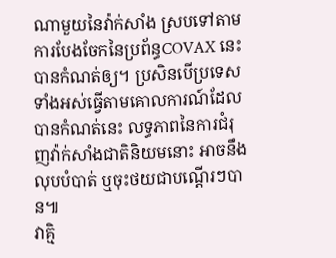ណាមួយនៃវ៉ាក់សាំង ស្របទៅតាមការបែងចែកនៃប្រព័ន្ធCOVAX នេះ បានកំណត់ឲ្យ។ ប្រសិនបើប្រទេសទាំងអស់ធ្វើតាមគោលការណ៍ដែលបានកំណត់នេះ លទ្ធភាពនៃការជំរុញវ៉ាក់សាំងជាតិនិយមនោះ អាចនឹងលុបបំបាត់ ឬចុះថយជាបណ្តើរៗបាន៕
វាគ្មិ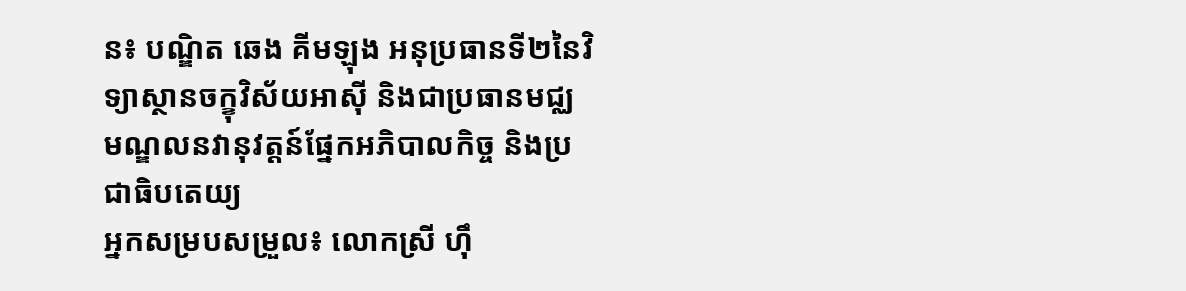ន៖ បណ្ឌិត ឆេង គីមឡុង អនុប្រធានទី២នៃវិទ្យាស្ថានចក្ខុវិស័យអាស៊ី និងជាប្រធានមជ្ឈមណ្ឌលនវានុវត្តន៍ផ្នែកអភិបាលកិច្ច និងប្រជាធិបតេយ្យ
អ្នកសម្របសម្រួល៖ លោកស្រី ហ៊ឹ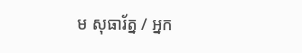ម សុធារ័ត្ន / អ្នក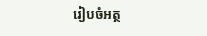រៀបចំអត្ថ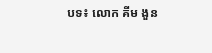បទ៖ លោក គីម ងួន